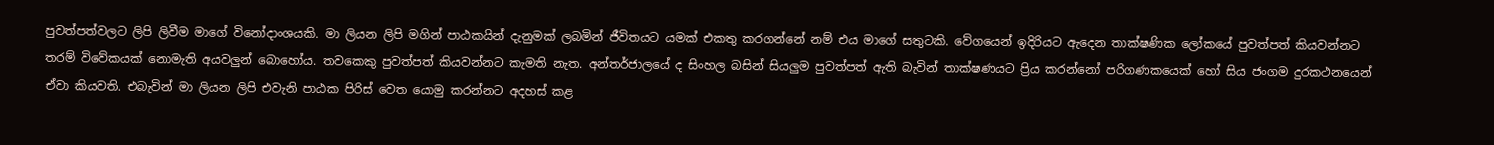පුවත්පත්වලට ලිපි ලිවීම මාගේ විනෝදාංශයකි. මා ලියන ලිපි මගින් පාඨකයින් දැනුමක් ලබමින් ජීවිතයට යමක් එකතු කරගන්නේ නම් එය මාගේ සතුටකි. වේගයෙන් ඉදිරියට ඇදෙන තාක්ෂණික ලෝකයේ පුවත්පත් කියවන්නට තරම් විවේකයක් නොමැති අයවලුන් බොහෝය. තවකෙකු පුවත්පත් කියවන්නට කැමති නැත. අන්තර්ජාලයේ ද සිංහල බසින් සියලුම පුවත්පත් ඇති බැවින් තාක්ෂණයට ප්‍රිය කරන්නෝ පරිගණකයෙක් හෝ සිය ජංගම දුරකථනයෙන් ඒවා කියවති. එබැවින් මා ලියන ලිපි එවැනි පාඨක පිරිස් වෙත යොමු කරන්නට අදහස් කළ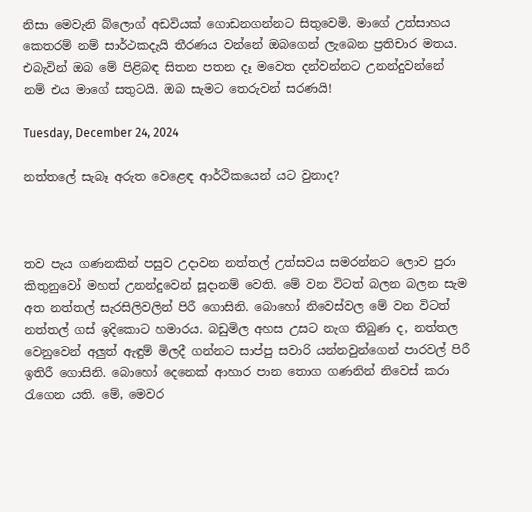නිසා මෙවැනි බ්ලොග් අඩවියක් ගොඩනගන්නට සිතුවෙමි. මාගේ උත්සාහය කෙතරම් නම් සාර්ථකදැයි තීරණය වන්නේ ඔබගෙන් ලැබෙන ප්‍රතිචාර මතය. එබැවින් ඔබ මේ පිළිබඳ සිතන පතන දෑ මවෙත දන්වන්නට උනන්දුවන්නේ නම් එය මාගේ සතුටයි. ඔබ සැමට තෙරුවන් සරණයි!

Tuesday, December 24, 2024

නත්තලේ සැබෑ අරුත වෙළෙඳ ආර්ථිකයෙන් යට වුනාද?



තව පැය ගණනකින් පසුව උදාවන නත්තල් උත්සවය සමරන්නට ලොව පුරා කිතුනුවෝ මහත් උනන්දුවෙන් සූදානම් වෙති. මේ වන විටත් බලන බලන සැම අත නත්තල් සැරසිලිවලින් පිරී ගොසිනි. බොහෝ නිවෙස්වල මේ වන විටත් නත්තල් ගස් ඉදිකොට හමාරය. බඩුමිල අහස උසට නැග තිබුණ ද, නත්තල වෙනුවෙන් අලුත් ඇඳුම් මිලදී ගන්නට සාප්පු සවාරි යන්නවුන්ගෙන් පාරවල් පිරී ඉතිරී ගොසිනි. බොහෝ දෙනෙක් ආහාර පාන තොග ගණනින් නිවෙස් කරා රැගෙන යති. මේ, මෙවර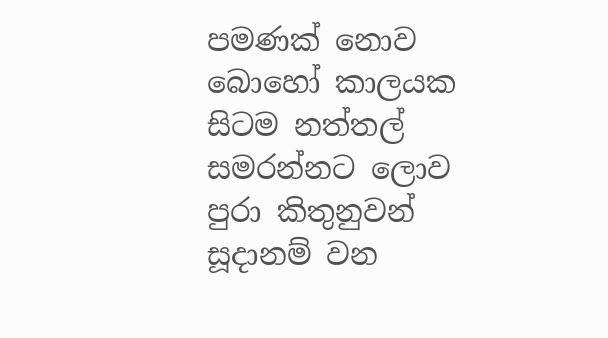පමණක් නොව බොහෝ කාලයක සිටම නත්තල් සමරන්නට ලොව පුරා කිතුනුවන් සූදානම් වන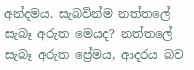අන්දමය. සැබවින්ම නත්තලේ සැබෑ අරුත මෙයද? නත්තලේ සැබෑ අරුත ප්‍රේමය, ආදරය බව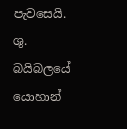පැවසෙයි. ශු. බයිබලයේ යොහාන්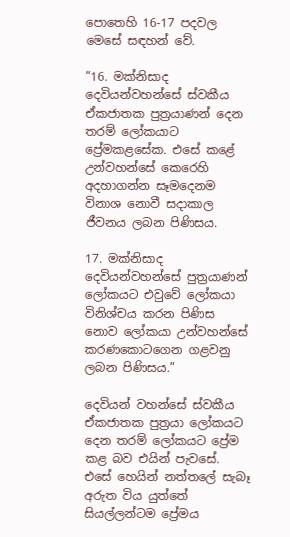පොතෙහි 16-17 පදවල මෙසේ සඳහන් වේ.

“16. මක්නිසාද දෙවියන්වහන්සේ ස්වකීය ඒකජාතක පුත්‍රයාණන් දෙන තරම් ලෝකයාට ප්‍රේමකළසේක. එසේ කළේ උන්වහන්සේ කෙරෙහි අදහාගන්න සෑමදෙනම විනාශ නොවී සදාකාල ජීවනය ලබන පිණිසය.

17. මක්නිසාද දෙවියන්වහන්සේ පුත්‍රයාණන් ලෝකයට එවුවේ ලෝකයා විනිශ්චය කරන පිණිස නොව ලෝකයා උන්වහන්සේ කරණකොටගෙන ගළවනු ලබන පිණිසය.”

දෙවියන් වහන්සේ ස්වකීය ඒකජාතක පුත්‍රයා ලෝකයට දෙන තරම් ලෝකයට ප්‍රේම කළ බව එයින් පැවසේ. එසේ හෙයින් නත්තලේ සැබෑ අරුත විය යුත්තේ සියල්ලන්ටම ප්‍රේමය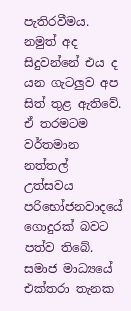පැතිරවීමය. නමුත් අද සිදුවන්නේ එය ද යන ගැටලුව අප සිත් තුළ ඇතිවේ. ඒ තරමටම වර්තමාන නත්තල් උත්සවය පරිභෝජනවාදයේ ගොදුරක් බවට පත්ව තිබේ. සමාජ මාධ්‍යයේ එක්තරා තැනක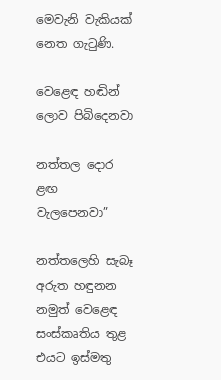මෙවැනි වැකියක් නෙත ගැටුණි.

වෙළෙඳ හඬින් ලොව පිබිදෙනවා

නත්තල දොර ළඟ වැලපෙනවා”

නත්තලෙහි සැබෑ අරුත හඳුනන නමුත් වෙළෙඳ සංස්කෘතිය තුළ එයට ඉස්මතු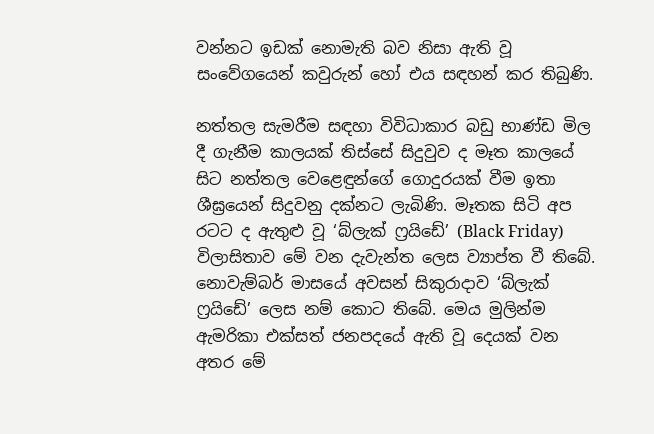වන්නට ඉඩක් නොමැති බව නිසා ඇති වූ සංවේගයෙන් කවුරුන් හෝ එය සඳහන් කර තිබුණි.

නත්තල සැමරීම සඳහා විවිධාකාර බඩු භාණ්ඩ මිල දී ගැනීම කාලයක් තිස්සේ සිදුවුව ද මෑත කාලයේ සිට නත්තල වෙළෙඳුන්ගේ ගොදුරයක් වීම ඉතා ශීඝ්‍රයෙන් සිදුවනු දක්නට ලැබිණි. මෑතක සිටි අප රටට ද ඇතුළු වූ ‘බ්ලැක් ෆ්‍රයිඩේ’ (Black Friday) විලාසිතාව මේ වන දැවැන්ත ලෙස ව්‍යාප්ත වී තිබේ. නොවැම්බර් මාසයේ අවසන් සිකුරාදාව ‘බ්ලැක් ෆ්‍රයිඩේ’ ලෙස නම් කොට තිබේ. මෙය මුලින්ම ඇමරිකා එක්සත් ජනපදයේ ඇති වූ දෙයක් වන අතර මේ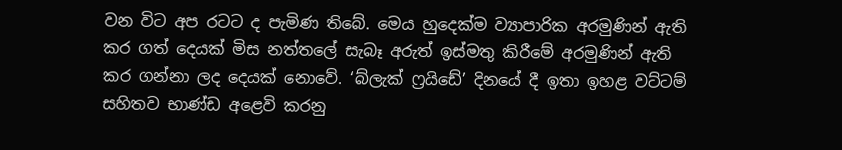වන විට අප රටට ද පැමිණ තිබේ. මෙය හුදෙක්ම ව්‍යාපාරික අරමුණින් ඇති කර ගත් දෙයක් මිස නත්තලේ සැබෑ අරුත් ඉස්මතු කිරීමේ අරමුණින් ඇති කර ගන්නා ලද දෙයක් නොවේ. ‘බ්ලැක් ෆ්‍රයිඩේ’ දිනයේ දී ඉතා ඉහළ වට්ටම් සහිතව භාණ්ඩ අළෙවි කරනු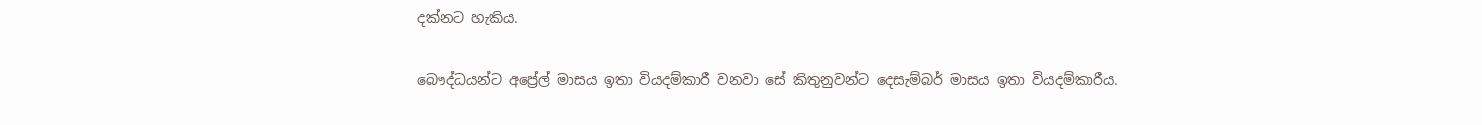දක්නට හැකිය.

බෞද්ධයන්ට අප්‍රේල් මාසය ඉතා වියදම්කාරී වනවා සේ කිතුනුවන්ට දෙසැම්බර් මාසය ඉතා වියදම්කාරීය.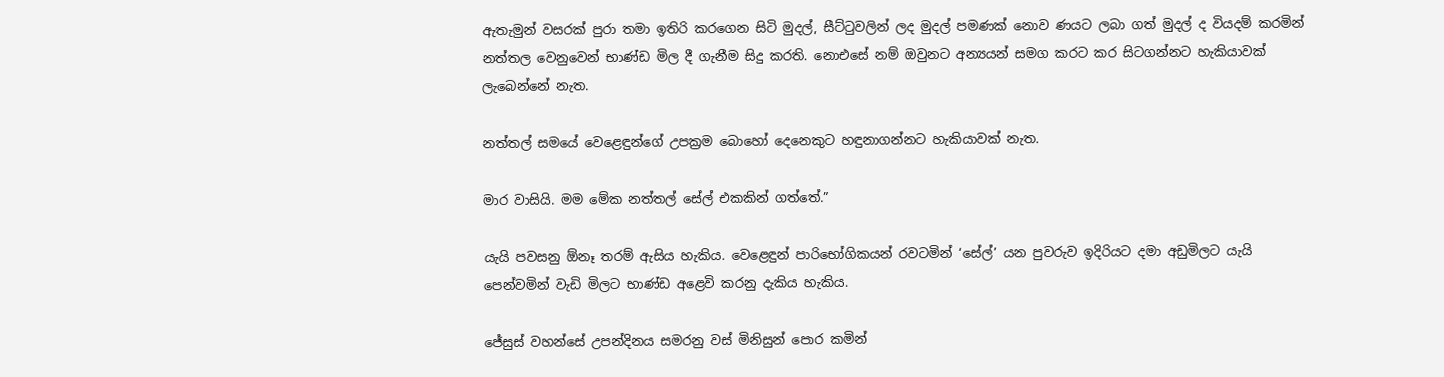ඇතැමුන් වසරක් පුරා තමා ඉතිරි කරගෙන සිටි මුදල්, සීට්ටුවලින් ලද මුදල් පමණක් නොව ණයට ලබා ගත් මුදල් ද වියදම් කරමින් නත්තල වෙනුවෙන් භාණ්ඩ මිල දී ගැනීම සිදු කරති. නොඑසේ නම් ඔවුනට අන්‍යයන් සමග කරට කර සිටගන්නට හැකියාවක් ලැබෙන්නේ නැත.

නත්තල් සමයේ වෙළෙඳුන්ගේ උපක්‍රම බොහෝ දෙනෙකුට හඳුනාගන්නට හැකියාවක් නැත.

මාර වාසියි. මම මේක නත්තල් සේල් එකකින් ගත්තේ.”

යැයි පවසනු ඕනෑ තරම් ඇසිය හැකිය. වෙළෙඳුන් පාරිභෝගිකයන් රවටමින් ‘සේල්’ යන පුවරුව ඉදිරියට දමා අඩුමිලට යැයි පෙන්වමින් වැඩි මිලට භාණ්ඩ අළෙවි කරනු දැකිය හැකිය.

ජේසුස් වහන්සේ උපන්දිනය සමරනු වස් මිනිසුන් පොර කමින්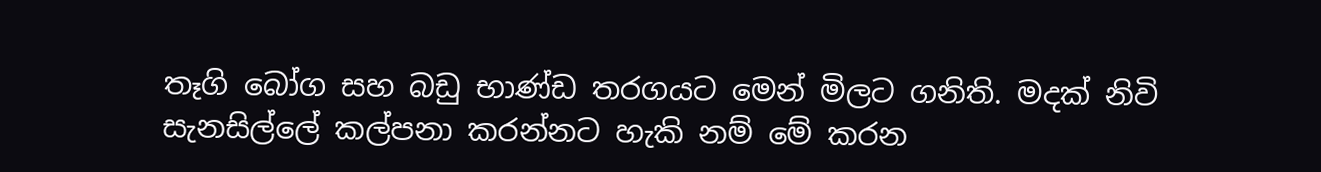තෑගි බෝග සහ බඩු භාණ්ඩ තරගයට මෙන් මිලට ගනිති. මදක් නිවි සැනසිල්ලේ කල්පනා කරන්නට හැකි නම් මේ කරන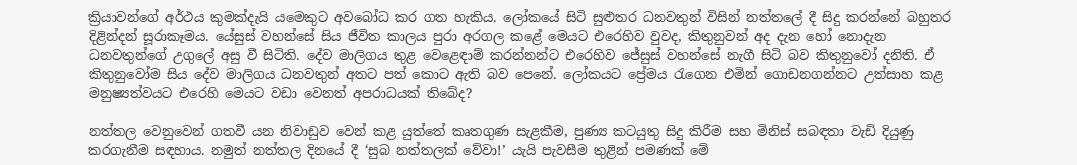ක්‍රියාවන්ගේ අර්ථය කුමක්දැයි යමෙකුට අවබෝධ කර ගත හැකිය. ලෝකයේ සිටි සුළුතර ධනවතුන් විසින් නත්තලේ දී සිදු කරන්නේ බහුතර දිළින්දන් සූරාකෑමය. යේසුස් වහන්සේ සිය ජීවිත කාලය පුරා අරගල කළේ මෙයට එරෙහිව වුවද, කිතුනුවන් අද දැන හෝ නොදැන ධනවතුන්ගේ උගුලේ අසු වී සිටිති. දේව මාලිගය තුළ වෙළෙඳාම් කරන්නන්ට එරෙහිව ජේසුස් වහන්සේ නැගී සිටි බව කිතුනුවෝ දනිති. ඒ කිතුනුවෝම සිය දේව මාලිගය ධනවතුන් අතට පත් කොට ඇති බව පෙනේ. ලෝකයට ප්‍රේමය රැගෙන එමින් ගොඩනගන්නට උත්සාහ කළ මනුෂ්‍යත්වයට එරෙහි මෙයට වඩා වෙනත් අපරාධයක් තිබේද?

නත්තල වෙනුවෙන් ගතවී යන නිවාඩුව වෙන් කළ යුත්තේ කෘතගුණ සැළකීම, පුණ්‍ය කටයුතු සිදු කිරීම සහ මිනිස් සබඳතා වැඩි දියුණු කරගැනීම සඳහාය. නමුත් නත්තල දිනයේ දී ‘සුබ නත්තලක් වේවා!’ යැයි පැවසීම තුළින් පමණක් මේ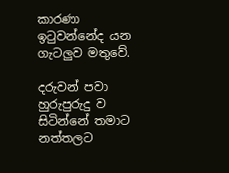කාරණා ඉටුවන්නේද යන ගැටලුව මතුවේ.

දරුවන් පවා හුරුපුරුදු ව සිටින්නේ තමාට නත්තලට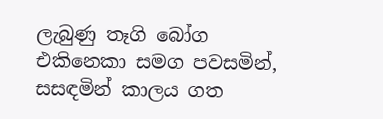ලැබුණු තෑගි බෝග එකිනෙකා සමග පවසමින්, සසඳමින් කාලය ගත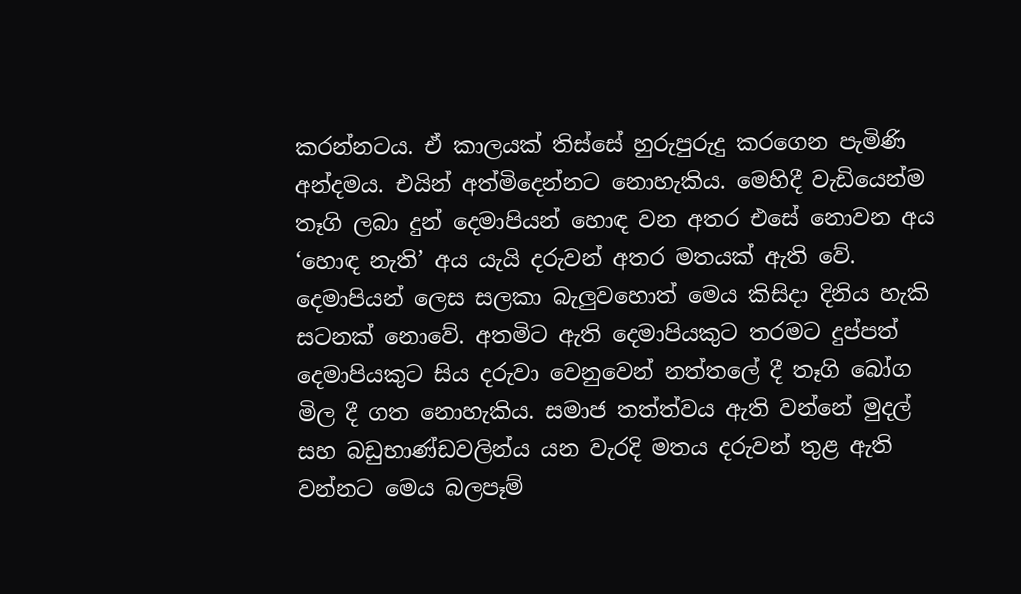කරන්නටය. ඒ කාලයක් තිස්සේ හුරුපුරුදු කරගෙන පැමිණි අන්දමය. එයින් අත්මිදෙන්නට නොහැකිය. මෙහිදී වැඩියෙන්ම තෑගි ලබා දුන් දෙමාපියන් හොඳ වන අතර එසේ නොවන අය ‘හොඳ නැති’ අය යැයි දරුවන් අතර මතයක් ඇති වේ. දෙමාපියන් ලෙස සලකා බැලුවහොත් මෙය කිසිදා දිනිය හැකි සටනක් නොවේ. අතමිට ඇති දෙමාපියකුට තරමට දුප්පත් දෙමාපියකුට සිය දරුවා වෙනුවෙන් නත්තලේ දී තෑගි බෝග මිල දී ගත නොහැකිය. සමාජ තත්ත්වය ඇති වන්නේ මුදල් සහ බඩුභාණ්ඩවලින්ය යන වැරදි මතය දරුවන් තුළ ඇති වන්නට මෙය බලපෑම්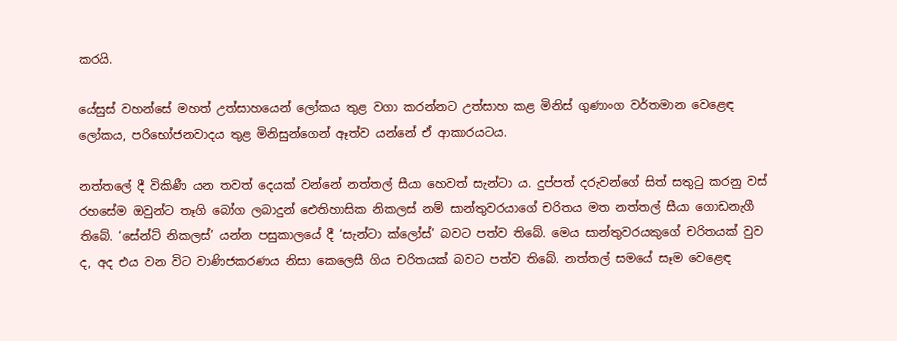කරයි.

යේසුස් වහන්සේ මහත් උත්සාහයෙන් ලෝකය තුළ වගා කරන්නට උත්සාහ කළ මිනිස් ගුණාංග වර්තමාන වෙළෙඳ ලෝකය, පරිභෝජනවාදය තුළ මිනිසුන්ගෙන් ඈත්ව යන්නේ ඒ ආකාරයටය.

නත්තලේ දී විකිණී යන තවත් දෙයක් වන්නේ නත්තල් සීයා හෙවත් සැන්ටා ය. දුප්පත් දරුවන්ගේ සිත් සතුටු කරනු වස් රහසේම ඔවුන්ට තෑගි බෝග ලබාදුන් ඓතිහාසික නිකලස් නම් සාන්තුවරයාගේ චරිතය මත නත්තල් සීයා ගොඩනැගී තිබේ. ‘සේන්ට් නිකලස්’ යන්න පසුකාලයේ දී ‘සැන්ටා ක්ලෝස්’ බවට පත්ව තිබේ. මෙය සාන්තුවරයකුගේ චරිතයක් වුව ද, අද එය වන විට වාණිජකරණය නිසා කෙලෙසී ගිය චරිතයක් බවට පත්ව තිබේ. නත්තල් සමයේ සෑම වෙළෙඳ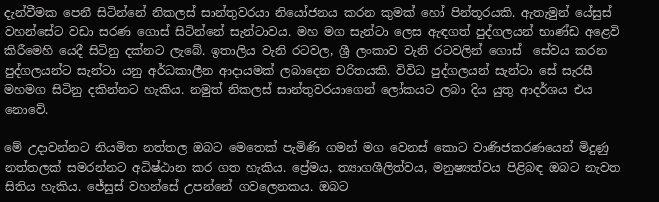දැන්වීමක පෙනී සිටින්නේ නිකලස් සාන්තුවරයා නියෝජනය කරන කුමක් හෝ පින්තූරයකි. ඇතැමුන් යේසුස් වහන්සේට වඩා සරණ ගොස් සිටින්නේ සැන්ටාවය. මහ මග සැන්ටා ලෙස ඇඳගත් පුද්ගලයන් භාණ්ඩ අළෙවි කිරීමෙහි යෙදී සිටිනු දක්නට ලැබේ. ඉතාලිය වැනි රටවල, ශ්‍රී ලංකාව වැනි රටවලින් ගොස්  සේවය කරන පුද්ගලයන්ට සැන්ටා යනු අර්ධකාලීන ආදායමක් ලබාදෙන චරිතයකි. විවිධ පුද්ගලයන් සැන්ටා සේ සැරසී මහමග සිටිනු දකින්නට හැකිය. නමුත් නිකලස් සාන්තුවරයාගෙන් ලෝකයට ලබා දිය යුතු ආදර්ශය එය නොවේ.

මේ උදාවන්නට නියමිත නත්තල ඔබට මෙතෙක් පැමිණි ගමන් මග වෙනස් කොට වාණිජකරණයෙන් මිදුණු නත්තලක් සමරන්නට අධිෂ්ඨාන කර ගත හැකිය. ප්‍රේමය, ත්‍යාගශීලිත්වය, මනුෂ්‍යත්වය පිළිබඳ ඔබට නැවත සිතිය හැකිය. ජේසුස් වහන්සේ උපන්නේ ගවලෙනකය. ඔබට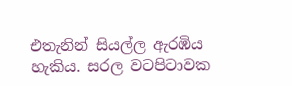එතැනින් සියල්ල ඇරඹිය හැකිය. සරල වටපිටාවක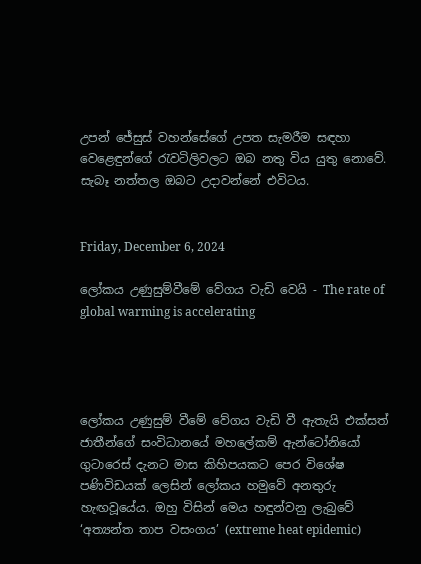උපන් ජේසුස් වහන්සේගේ උපත සැමරීම සඳහා වෙළෙඳුන්ගේ රැවටිලිවලට ඔබ නතු විය යුතු නොවේ. සැබෑ නත්තල ඔබට උදාවන්නේ එවිටය.


Friday, December 6, 2024

ලෝකය උණුසුම්වීමේ වේගය වැඩි වෙයි - The rate of global warming is accelerating




ලෝකය උණුසුම් වීමේ වේගය වැඩි වී ඇතැයි එක්සත් ජාතීන්ගේ සංවිධානයේ මහලේකම් ඇන්ටෝනියෝ ගුටාරෙස් දැනට මාස කිහිපයකට පෙර විශේෂ පණිවිඩයක් ලෙසින් ලෝකය හමුවේ අනතුරු හැඟවූයේය. ඔහු විසින් මෙය හඳුන්වනු ලැබුවේ ‘අත්‍යන්ත තාප වසංගය’ (extreme heat epidemic)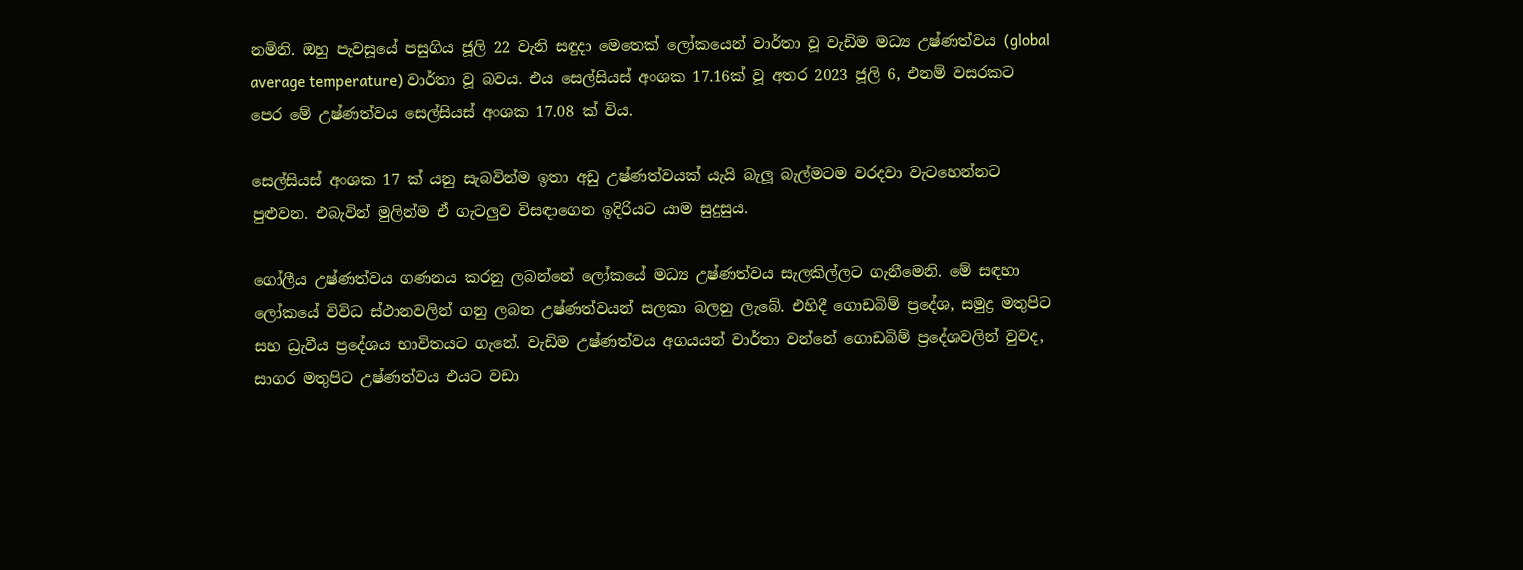නමිනි. ඔහු පැවසූයේ පසුගිය ජූලි 22 වැනි සඳුදා මෙතෙක් ලෝකයෙන් වාර්තා වූ වැඩිම මධ්‍ය උෂ්ණත්වය (global average temperature) වාර්තා වූ බවය. එය සෙල්සියස් අංශක 17.16ක් වූ අතර 2023 ජූලි 6, එනම් වසරකට පෙර මේ උෂ්ණත්වය සෙල්සියස් අංශක 17.08 ක් විය.

සෙල්සියස් අංශක 17 ක් යනු සැබවින්ම ඉතා අඩු උෂ්ණත්වයක් යැයි බැලූ බැල්මටම වරදවා වැටහෙන්නට පුළුවන. එබැවින් මුලින්ම ඒ ගැටලුව විසඳාගෙන ඉදිරියට යාම සුදුසුය.

ගෝලීය උෂ්ණත්වය ගණනය කරනු ලබන්නේ ලෝකයේ මධ්‍ය උෂ්ණත්වය සැලකිල්ලට ගැනීමෙනි. මේ සඳහා ලෝකයේ විවිධ ස්ථානවලින් ගනු ලබන උෂ්ණත්වයන් සලකා බලනු ලැබේ. එහිදී ගොඩබිම් ප්‍රදේශ, සමුද්‍ර මතුපිට සහ ධ්‍රැවීය ප්‍රදේශය භාවිතයට ගැනේ. වැඩිම උෂ්ණත්වය අගයයන් වාර්තා වන්නේ ගොඩබිම් ප්‍රදේශවලින් වුවද, සාගර මතුපිට උෂ්ණත්වය එයට වඩා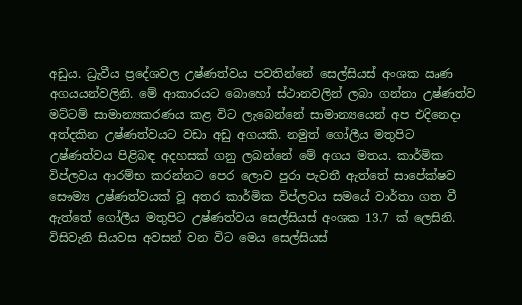අඩුය. ධ්‍රැවීය ප්‍රදේශවල උෂ්ණත්වය පවතින්නේ සෙල්සියස් අංශක ඍණ අගයයන්වලිනි. මේ ආකාරයට බොහෝ ස්ථානවලින් ලබා ගන්නා උෂ්ණත්ව මට්ටම් සාමාන්‍යකරණය කළ විට ලැබෙන්නේ සාමාන්‍යයෙන් අප එදිනෙදා අත්දකින උෂ්ණත්වයට වඩා අඩු අගයකි. නමුත් ගෝලීය මතුපිට උෂ්ණත්වය පිළිබඳ අදහසක් ගනු ලබන්නේ මේ අගය මතය. කාර්මික විප්ලවය ආරම්භ කරන්නට පෙර ලොව පුරා පැවතී ඇත්තේ සාපේක්ෂව සෞම්‍ය උෂ්ණත්වයක් වූ අතර කාර්මික විප්ලවය සමයේ වාර්තා ගත වී ඇත්තේ ගෝලීය මතුපිට උෂ්ණත්වය සෙල්සියස් අංශක 13.7 ක් ලෙසිනි. විසිවැනි සියවස අවසන් වන විට මෙය සෙල්සියස්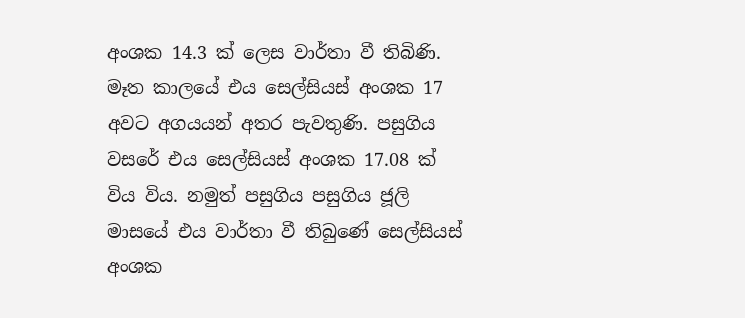අංශක 14.3 ක් ලෙස වාර්තා වී තිබිණි. මෑත කාලයේ එය සෙල්සියස් අංශක 17 අවට අගයයන් අතර පැවතුණි. පසුගිය වසරේ එය සෙල්සියස් අංශක 17.08 ක් විය විය. නමුත් පසුගිය පසුගිය ජූලි මාසයේ එය වාර්තා වී තිබුණේ සෙල්සියස් අංශක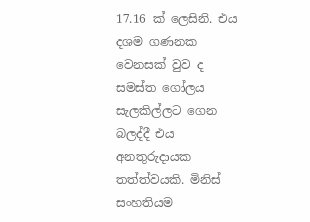17.16 ක් ලෙසිනි. එය දශම ගණනක වෙනසක් වුව ද සමස්ත ගෝලය සැලකිල්ලට ගෙන බලද්දී එය අනතුරුදායක තත්ත්වයකි. මිනිස් සංහතියම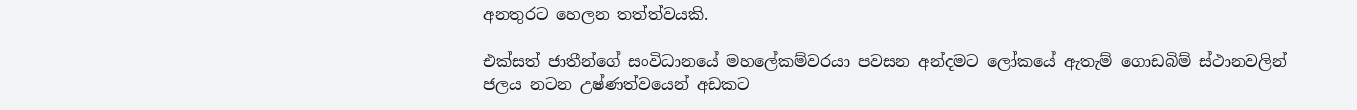අනතුරට හෙලන තත්ත්වයකි.

එක්සත් ජාතීන්ගේ සංවිධානයේ මහලේකම්වරයා පවසන අන්දමට ලෝකයේ ඇතැම් ගොඩබිම් ස්ථානවලින් ජලය නටන උෂ්ණත්වයෙන් අඩකට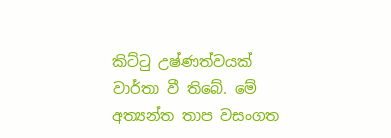කිට්ටු උෂ්ණත්වයක් වාර්තා වී තිබේ. මේ අත්‍යන්ත තාප වසංගත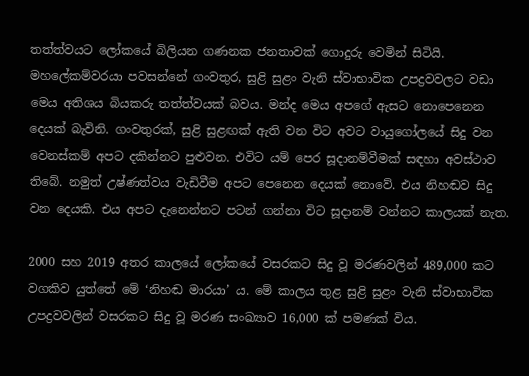තත්ත්වයට ලෝකයේ බිලියන ගණනක ජනතාවක් ගොදුරු වෙමින් සිටියි. මහලේකම්වරයා පවසන්නේ ගංවතුර, සුළි සුළං වැනි ස්වාභාවික උපද්‍රවවලට වඩා මෙය අතිශය බියකරු තත්ත්වයක් බවය. මන්ද මෙය අපගේ ඇසට නොපෙනෙන දෙයක් බැවිනි. ගංවතුරක්, සුළි සුළඟක් ඇති වන විට අවට වායුගෝලයේ සිදු වන වෙනස්කම් අපට දකින්නට පුළුවන. එවිට යම් පෙර සූදානම්වීමක් සඳහා අවස්ථාව තිබේ. නමුත් උෂ්ණත්වය වැඩිවීම අපට පෙනෙන දෙයක් නොවේ. එය නිහඬව සිදු වන දෙයකි. එය අපට දැනෙන්නට පටන් ගන්නා විට සූදානම් වන්නට කාලයක් නැත.

2000 සහ 2019 අතර කාලයේ ලෝකයේ වසරකට සිදු වූ මරණවලින් 489,000 කට වගකිව යුත්තේ මේ ‘නිහඬ මාරයා’ ය. මේ කාලය තුළ සුළි සුළං වැනි ස්වාභාවික උපද්‍රවවලින් වසරකට සිදු වූ මරණ සංඛ්‍යාව 16,000 ක් පමණක් විය.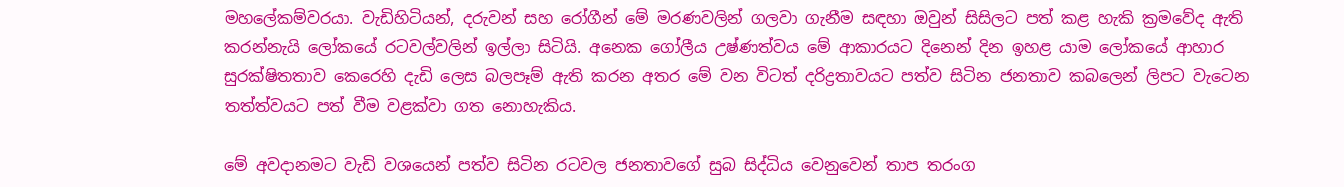මහලේකම්වරයා. වැඩිහිටියන්, දරුවන් සහ රෝගීන් මේ මරණවලින් ගලවා ගැනීම සඳහා ඔවුන් සිසිලට පත් කළ හැකි ක්‍රමවේද ඇති කරන්නැයි ලෝකයේ රටවල්වලින් ඉල්ලා සිටියි. අනෙක ගෝලීය උෂ්ණත්වය මේ ආකාරයට දිනෙන් දින ඉහළ යාම ලෝකයේ ආහාර සුරක්ෂිතතාව කෙරෙහි දැඩි ලෙස බලපෑම් ඇති කරන අතර මේ වන විටත් දරිද්‍රතාවයට පත්ව සිටින ජනතාව කබලෙන් ලිපට වැටෙන තත්ත්වයට පත් වීම වළක්වා ගත නොහැකිය.

මේ අවදානමට වැඩි වශයෙන් පත්ව සිටින රටවල ජනතාවගේ සුබ සිද්ධිය වෙනුවෙන් තාප තරංග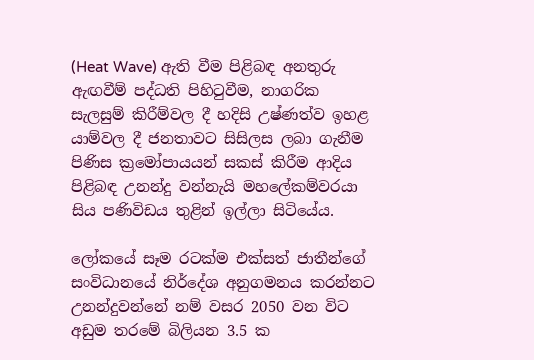(Heat Wave) ඇති වීම පිළිබඳ අනතුරු ඇඟවීම් පද්ධති පිහිටුවීම, නාගරික සැලසුම් කිරීම්වල දී හදිසි උෂ්ණත්ව ඉහළ යාම්වල දී ජනතාවට සිසිලස ලබා ගැනීම පිණිස ක්‍රමෝපායයන් සකස් කිරීම ආදිය පිළිබඳ උනන්දු වන්නැයි මහලේකම්වරයා සිය පණිවිඩය තුළින් ඉල්ලා සිටියේය.

ලෝකයේ සෑම රටක්ම එක්සත් ජාතීන්ගේ සංවිධානයේ නිර්දේශ අනුගමනය කරන්නට උනන්දුවන්නේ නම් වසර 2050 වන විට අඩුම තරමේ බිලියන 3.5 ක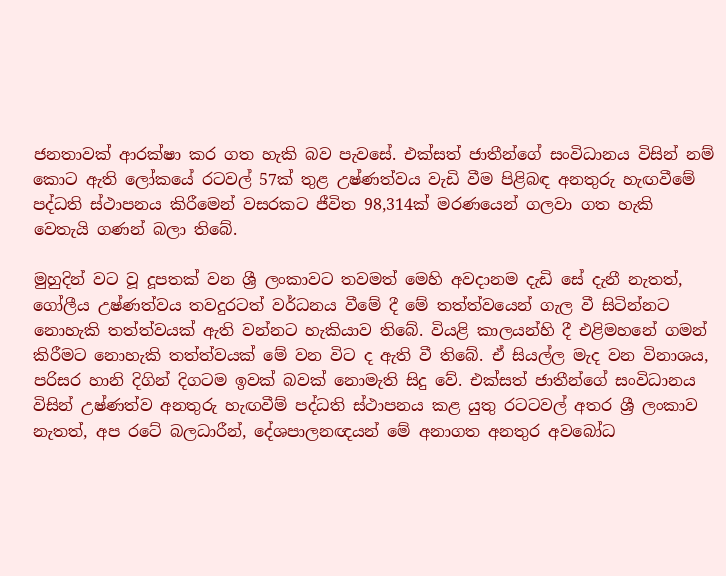ජනතාවක් ආරක්ෂා කර ගත හැකි බව පැවසේ. එක්සත් ජාතීන්ගේ සංවිධානය විසින් නම් කොට ඇති ලෝකයේ රටවල් 57ක් තුළ උෂ්ණත්වය වැඩි වීම පිළිබඳ අනතුරු හැඟවීමේ පද්ධති ස්ථාපනය කිරීමෙන් වසරකට ජීවිත 98,314ක් මරණයෙන් ගලවා ගත හැකි වෙතැයි ගණන් බලා තිබේ.

මුහුදින් වට වූ දූපතක් වන ශ්‍රී ලංකාවට තවමත් මෙහි අවදානම දැඩි සේ දැනී නැතත්, ගෝලීය උෂ්ණත්වය තවදුරටත් වර්ධනය වීමේ දී මේ තත්ත්වයෙන් ගැල වී සිටින්නට නොහැකි තත්ත්වයක් ඇති වන්නට හැකියාව තිබේ. වියළි කාලයන්හි දී එළිමහනේ ගමන් කිරීමට නොහැකි තත්ත්වයක් මේ වන විට ද ඇති වී තිබේ. ඒ සියල්ල මැද වන විනාශය, පරිසර හානි දිගින් දිගටම ඉවක් බවක් නොමැති සිදු වේ. එක්සත් ජාතීන්ගේ සංවිධානය විසින් උෂ්ණත්ව අනතුරු හැඟවීම් පද්ධති ස්ථාපනය කළ යුතු රටටවල් අතර ශ්‍රී ලංකාව නැතත්, අප රටේ බලධාරීන්, දේශපාලනඥයන් මේ අනාගත අනතුර අවබෝධ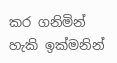කර ගනිමින් හැකි ඉක්මනින්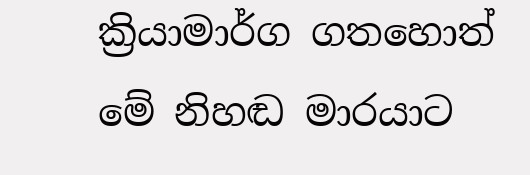ක්‍රියාමාර්ග ගතහොත් මේ නිහඬ මාරයාට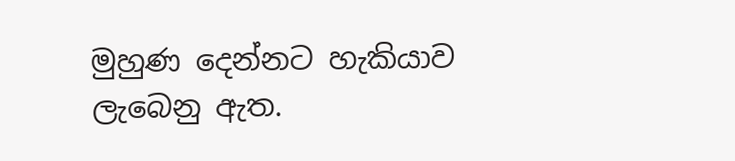මුහුණ දෙන්නට හැකියාව ලැබෙනු ඇත.